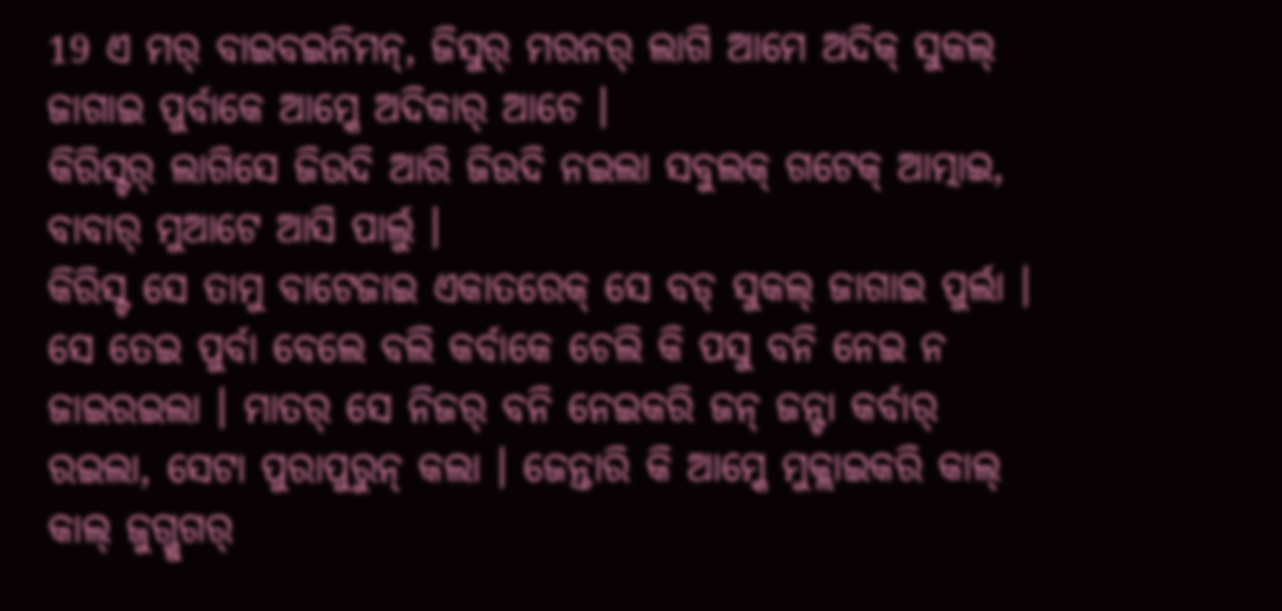19 ଏ ମର୍ ବାଇବଇନିମନ୍, ଜିସୁର୍ ମରନର୍ ଲାଗି ଆମେ ଅଦିକ୍ ସୁକଲ୍ ଜାଗାଇ ପୁର୍ବାକେ ଆମ୍କେ ଅଦିକାର୍ ଆଚେ ।
କିରିସ୍ଟର୍ ଲାଗିସେ ଜିଉଦି ଆରି ଜିଉଦି ନଇଲା ସବୁଲକ୍ ଗଟେକ୍ ଆତ୍ମାଇ, ବାବାର୍ ମୁଆଟେ ଆସି ପାର୍ଲୁ ।
କିରିସ୍ଟ ସେ ତାମୁ ବାଟେଜାଇ ଏକାତରେକ୍ ସେ ବଡ୍ ସୁକଲ୍ ଜାଗାଇ ପୁର୍ଲା । ସେ ତେଇ ପୁର୍ବା ବେଲେ ବଲି କର୍ବାକେ ଚେଲି କି ପସୁ ବନି ନେଇ ନ ଜାଇରଇଲା । ମାତର୍ ସେ ନିଜର୍ ବନି ନେଇକରି ଜନ୍ ଜନ୍ଟା କର୍ବାର୍ ରଇଲା, ସେଟା ପୁରାପୁରୁନ୍ କଲା । ଜେନ୍ତାରି କି ଆମ୍କେ ମୁକ୍ଲାଇକରି କାଲ୍ କାଲ୍ ଜୁଗ୍ଜୁଗର୍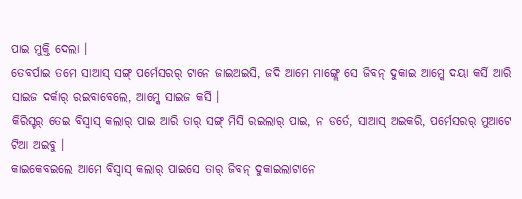ପାଇ ମୁକ୍ତି ଦେଲା ।
ତେବର୍ପାଇ ତମେ ସାଆସ୍ ସଙ୍ଗ୍ ପର୍ମେସରର୍ ଟାନେ ଜାଇଅଇସି, ଜଦି ଆମେ ମାଙ୍ଗ୍ଲେ ସେ ଜିବନ୍ ଦୁକାଇ ଆମ୍କେ ଦୟା କର୍ସି ଆରି ସାଇଜ ଦର୍କାର୍ ରଇବାବେଲେ, ଆମ୍କେ ସାଇଜ କର୍ସି ।
କିରିସ୍ଟର୍ ତେଇ ବିସ୍ବାସ୍ କଲାର୍ ପାଇ ଆରି ତାର୍ ସଙ୍ଗ୍ ମିସି ରଇଲାର୍ ପାଇ, ନ ଡର୍ତେ, ସାଆସ୍ ଅଇକରି, ପର୍ମେସରର୍ ମୁଆଟେ ଟିଆ ଅଇବୁ ।
କାଇକେବଇଲେ ଆମେ ବିସ୍ବାସ୍ କଲାର୍ ପାଇସେ ତାର୍ ଜିବନ୍ ଦୁକାଇଲାଟାନେ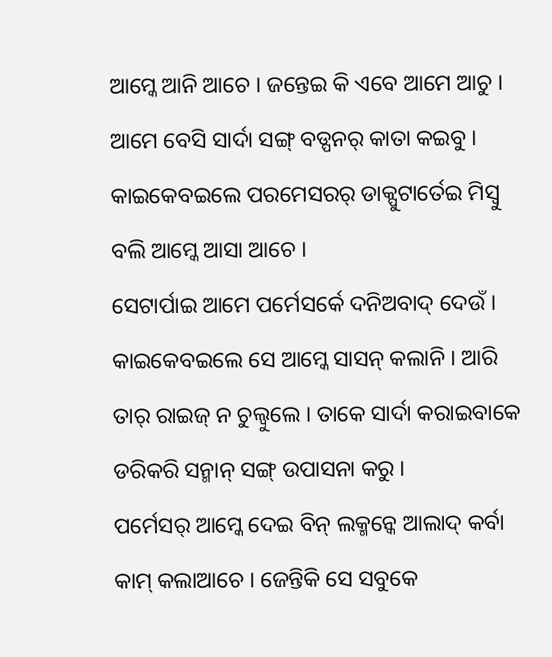ଆମ୍କେ ଆନି ଆଚେ । ଜନ୍ତେଇ କି ଏବେ ଆମେ ଆଚୁ । ଆମେ ବେସି ସାର୍ଦା ସଙ୍ଗ୍ ବଡ୍ପନର୍ କାତା କଇବୁ । କାଇକେବଇଲେ ପରମେସରର୍ ଡାକ୍ପୁଟାର୍ତେଇ ମିସ୍ବୁ ବଲି ଆମ୍କେ ଆସା ଆଚେ ।
ସେଟାର୍ପାଇ ଆମେ ପର୍ମେସର୍କେ ଦନିଅବାଦ୍ ଦେଉଁ । କାଇକେବଇଲେ ସେ ଆମ୍କେ ସାସନ୍ କଲାନି । ଆରି ତାର୍ ରାଇଜ୍ ନ ଚୁଲ୍ବୁଲେ । ତାକେ ସାର୍ଦା କରାଇବାକେ ଡରିକରି ସନ୍ମାନ୍ ସଙ୍ଗ୍ ଉପାସନା କରୁ ।
ପର୍ମେସର୍ ଆମ୍କେ ଦେଇ ବିନ୍ ଲକ୍ମନ୍କେ ଆଲାଦ୍ କର୍ବା କାମ୍ କଲାଆଚେ । ଜେନ୍ତିକି ସେ ସବୁକେ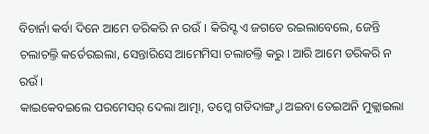ବିଚାର୍ନା କର୍ବା ଦିନେ ଆମେ ଡରିକରି ନ ରଉଁ । କିରିସ୍ଟ ଏ ଜଗତେ ରଇଲାବେଲେ, ଜେନ୍ତି ଚଲାଚଲ୍ତି କର୍ତେରଇଲା, ସେନ୍ତାରିସେ ଆମେମିସା ଚଲାଚଲ୍ତି କରୁ । ଆରି ଆମେ ଡରିକରି ନ ରଉଁ ।
କାଇକେବଇଲେ ପରମେସର୍ ଦେଲା ଆତ୍ମା, ତମ୍କେ ଗତିଦାଙ୍ଗ୍ଡା ଅଇବା ତେଇଅନି ମୁକ୍ଲାଇଲା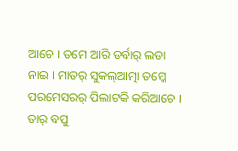ଆଚେ । ତମେ ଆରି ଡର୍ବାର୍ ଲଡା ନାଇ । ମାତର୍ ସୁକଲ୍ଆତ୍ମା ତମ୍କେ ପରମେସରର୍ ପିଲାଟକି କରିଆଚେ । ତାର୍ ବପୁ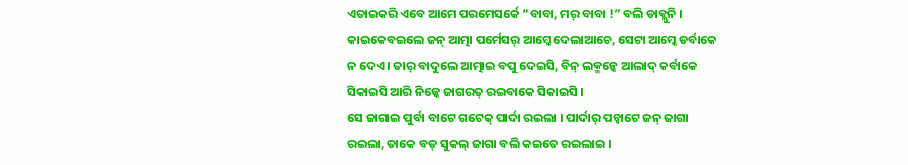ଏତାଇକରି ଏବେ ଆମେ ପରମେସର୍କେ “ବାବା, ମର୍ ବାବା !” ବଲି ଡାକ୍ଲୁନି ।
କାଇକେବଇଲେ ଜନ୍ ଆତ୍ମା ପର୍ମେସର୍ ଆମ୍କେ ଦେଲାଆଚେ, ସେଟା ଆମ୍କେ ଡର୍ବାକେ ନ ଦେଏ । ତାର୍ ବାଦୁଲେ ଆତ୍ମାଇ ବପୁ ଦେଇସି, ବିନ୍ ଲକ୍ମନ୍କେ ଆଲାଦ୍ କର୍ବାକେ ସିକାଇସି ଆରି ନିଜ୍କେ ଜାଗରତ୍ ରଇବାକେ ସିକାଇସି ।
ସେ ଜାଗାଇ ପୁର୍ବା ବାଟେ ଗଟେକ୍ ପାର୍ଦା ରଇଲା । ପାର୍ଦାର୍ ପଚ୍ବାଟେ ଜନ୍ ଜାଗା ରଇଲା, ତାକେ ବଡ୍ ସୁକଲ୍ ଜାଗା ବଲି କଇତେ ରଇଲାଇ ।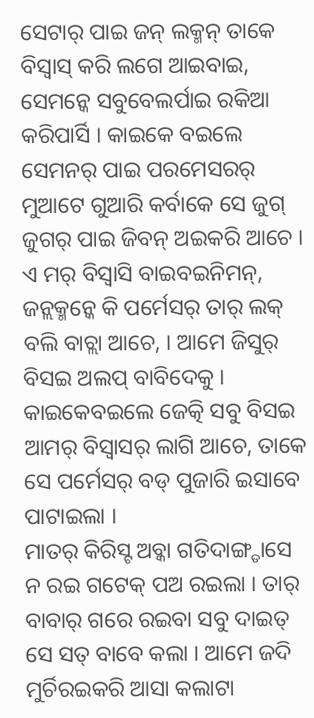ସେଟାର୍ ପାଇ ଜନ୍ ଲକ୍ମନ୍ ତାକେ ବିସ୍ବାସ୍ କରି ଲଗେ ଆଇବାଇ, ସେମନ୍କେ ସବୁବେଲର୍ପାଇ ରକିଆ କରିପାର୍ସି । କାଇକେ ବଇଲେ ସେମନର୍ ପାଇ ପରମେସରର୍ ମୁଆଟେ ଗୁଆରି କର୍ବାକେ ସେ ଜୁଗ୍ ଜୁଗର୍ ପାଇ ଜିବନ୍ ଅଇକରି ଆଚେ ।
ଏ ମର୍ ବିସ୍ବାସି ବାଇବଇନିମନ୍, ଜନ୍ଲକ୍ମନ୍କେ କି ପର୍ମେସର୍ ତାର୍ ଲକ୍ ବଲି ବାଚ୍ଲା ଆଚେ, । ଆମେ ଜିସୁର୍ ବିସଇ ଅଲପ୍ ବାବିଦେକୁ । କାଇକେବଇଲେ ଜେତ୍କି ସବୁ ବିସଇ ଆମର୍ ବିସ୍ବାସର୍ ଲାଗି ଆଚେ, ତାକେ ସେ ପର୍ମେସର୍ ବଡ୍ ପୁଜାରି ଇସାବେ ପାଟାଇଲା ।
ମାତର୍ କିରିସ୍ଟ ଅବ୍କା ଗତିଦାଙ୍ଗ୍ଡାସେ ନ ରଇ ଗଟେକ୍ ପଅ ରଇଲା । ତାର୍ ବାବାର୍ ଗରେ ରଇବା ସବୁ ଦାଇତ୍ ସେ ସତ୍ ବାବେ କଲା । ଆମେ ଜଦି ମୁର୍ଚିରଇକରି ଆସା କଲାଟା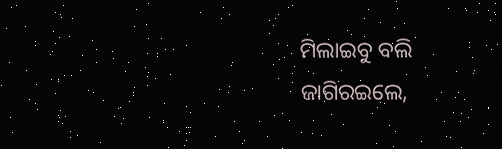ମିଲାଇବୁ ବଲି ଜାଗିରଇଲେ,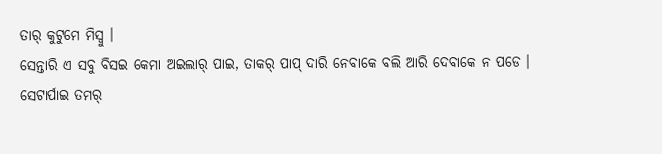ତାର୍ କୁଟୁମେ ମିସ୍ବୁ ।
ସେନ୍ତାରି ଏ ସବୁ ବିସଇ କେମା ଅଇଲାର୍ ପାଇ, ତାକର୍ ପାପ୍ ଦାରି ନେବାକେ ବଲି ଆରି ଦେବାକେ ନ ପଡେ ।
ସେଟାର୍ପାଇ ତମର୍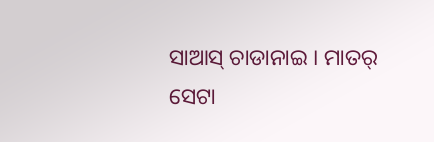ସାଆସ୍ ଚାଡାନାଇ । ମାତର୍ ସେଟା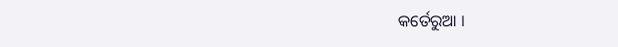କର୍ତେରୁଆ ।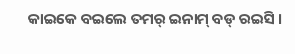କାଇକେ ବଇଲେ ତମର୍ ଇନାମ୍ ବଡ୍ ରଇସି ।